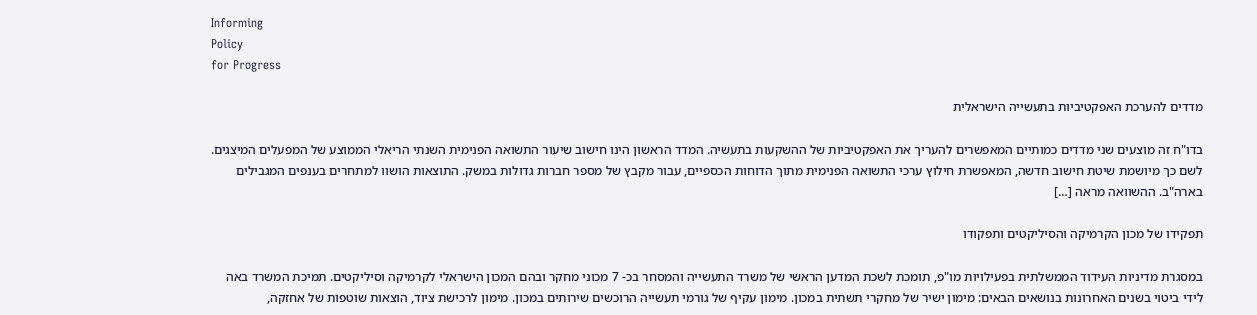Informing
Policy
for Progress

מדדים להערכת האפקטיביות בתעשייה הישראלית

בדו"ח זה מוצעים שני מדדים כמותיים המאפשרים להעריך את האפקטיביות של ההשקעות בתעשיה. המדד הראשון הינו חישוב שיעור התשואה הפנימית השנתי הריאלי הממוצע של המפעלים המיצגים. לשם כך מיושמת שיטת חישוב חדשה, המאפשרת חילוץ ערכי התשואה הפנימית מתוך הדוחות הכספיים, עבור מקבץ של מספר חברות גדולות במשק. התוצאות הושוו למתחרים בענפים המגבילים בארה"ב. ההשוואה מראה […]

תפקידו של מכון הקרמיקה והסיליקטים ותפקודו

במסגרת מדיניות העידוד הממשלתית בפעילויות מו"פ, תומכת לשכת המדען הראשי של משרד התעשייה והמסחר בכ- 7 מכוני מחקר ובהם המכון הישראלי לקרמיקה וסיליקטים. תמיכת המשרד באה לידי ביטוי בשנים האחרונות בנושאים הבאים: מימון ישיר של מחקרי תשתית במכון. מימון עקיף של גורמי תעשייה הרוכשים שירותים במכון. מימון לרכישת ציוד, הוצאות שוטפות של אחזקה,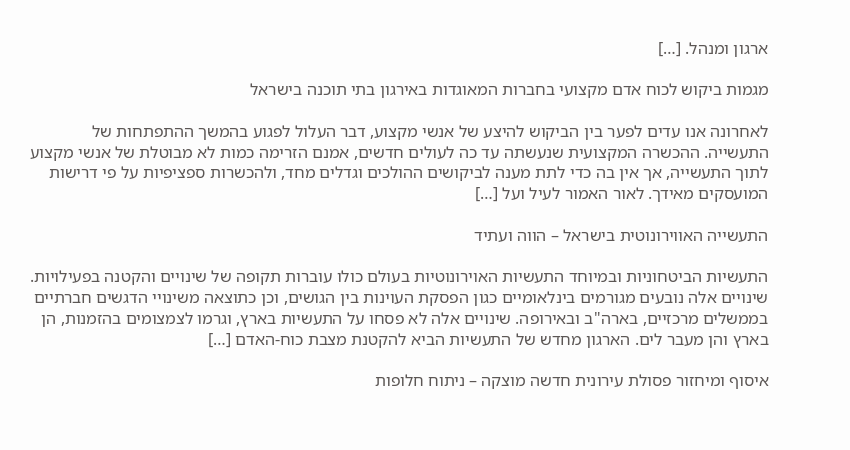ארגון ומנהל. […]

מגמות ביקוש לכוח אדם מקצועי בחברות המאוגדות באירגון בתי תוכנה בישראל

לאחרונה אנו עדים לפער בין הביקוש להיצע של אנשי מקצוע, דבר העלול לפגוע בהמשך ההתפתחות של התעשייה. ההכשרה המקצועית שנעשתה עד כה לעולים חדשים, אמנם הזרימה כמות לא מבוטלת של אנשי מקצוע לתוך התעשייה, אך אין בה כדי לתת מענה לביקושים ההולכים וגדלים מחד, ולהכשרות ספציפיות על פי דרישות המועסקים מאידך. לאור האמור לעיל ועל […]

התעשייה האווירונוטית בישראל – הווה ועתיד

התעשיות הביטחוניות ובמיוחד התעשיות האוירונוטיות בעולם כולו עוברות תקופה של שינויים והקטנה בפעילויות. שינויים אלה נובעים מגורמים בינלאומיים כגון הפסקת העוינות בין הגושים, וכן כתוצאה משינויי הדגשים חברתיים בממשלים מרכזיים, בארה"ב ובאירופה. שינויים אלה לא פסחו על התעשיות בארץ, וגרמו לצמצומים בהזמנות, הן בארץ והן מעבר לים. הארגון מחדש של התעשיות הביא להקטנת מצבת כוח-האדם […]

איסוף ומיחזור פסולת עירונית חדשה מוצקה – ניתוח חלופות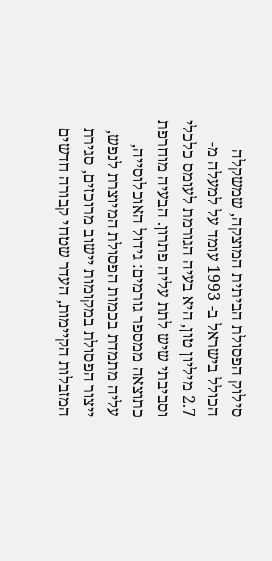סילוק הפסולת הביתית המוצקה, שמשקלה הכולל בישראל ב- 1993 עומד על למעלה מ- 2.7 מיליון טון, היא בעיה הגורמת לעומס כלכלי וסביבתי שיש לתת עליה פתרון. הבעיה מוחרפת כתוצאה ממספר גורמים: גידול האוכלוסייה, עליה מתמדת בכמות הפסולת המיוצרת לנפש, ייצור הפסולת במקומות יישוב מרוכזים, סגירת המזבלות הקיימות, העדר שטחי קבורה חדשים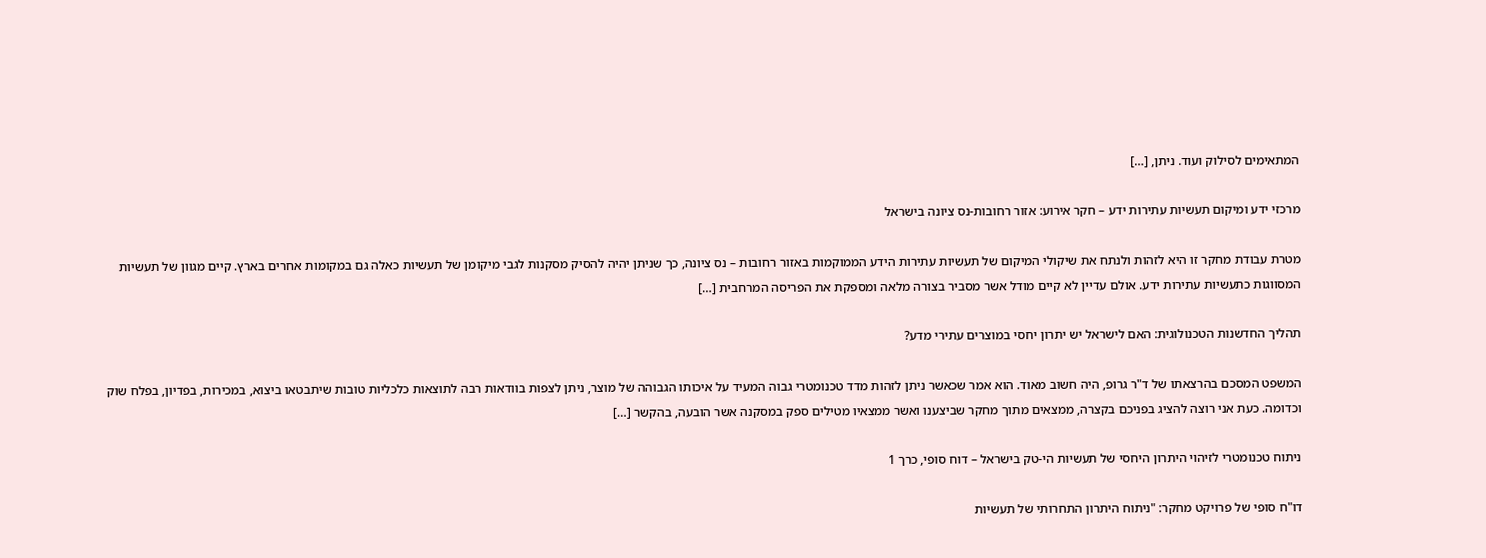המתאימים לסילוק ועוד. ניתן, […]

מרכזי ידע ומיקום תעשיות עתירות ידע – חקר אירוע: אזור רחובות-נס ציונה בישראל

מטרת עבודת מחקר זו היא לזהות ולנתח את שיקולי המיקום של תעשיות עתירות הידע הממוקמות באזור רחובות – נס ציונה, כך שניתן יהיה להסיק מסקנות לגבי מיקומן של תעשיות כאלה גם במקומות אחרים בארץ. קיים מגוון של תעשיות המסווגות כתעשיות עתירות ידע. אולם עדיין לא קיים מודל אשר מסביר בצורה מלאה ומספקת את הפריסה המרחבית […]

תהליך החדשנות הטכנולוגית: האם לישראל יש יתרון יחסי במוצרים עתירי מדע?

המשפט המסכם בהרצאתו של ד"ר גרופ, היה חשוב מאוד. הוא אמר שכאשר ניתן לזהות מדד טכנומטרי גבוה המעיד על איכותו הגבוהה של מוצר, ניתן לצפות בוודאות רבה לתוצאות כלכליות טובות שיתבטאו ביצוא, במכירות, בפדיון, בפלח שוק וכדומה. כעת אני רוצה להציג בפניכם בקצרה, ממצאים מתוך מחקר שביצענו ואשר ממצאיו מטילים ספק במסקנה אשר הובעה, בהקשר […]

ניתוח טכנומטרי לזיהוי היתרון היחסי של תעשיות הי-טק בישראל – דוח סופי, כרך 1

דו"ח סופי של פרויקט מחקר: "ניתוח היתרון התחרותי של תעשיות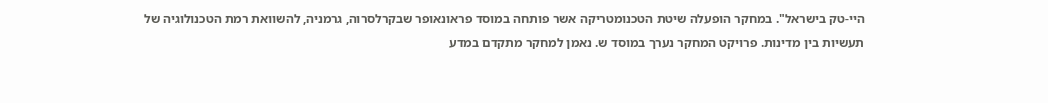היי-טק בישראל". במחקר הופעלה שיטת הטכנומטריקה אשר פותחה במוסד פראונאופר שבקרלסרוה, גרמניה, להשוואת רמת הטכנולוגיה של תעשיות בין מדינות. פרויקט המחקר נערך במוסד ש. נאמן למחקר מתקדם במדע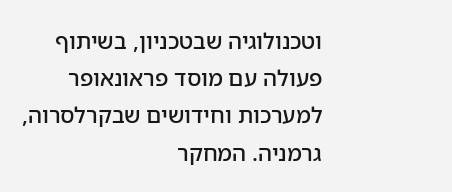וטכנולוגיה שבטכניון, בשיתוף פעולה עם מוסד פראונאופר למערכות וחידושים שבקרלסרוה, גרמניה. המחקר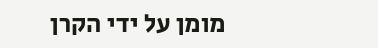מומן על ידי הקרן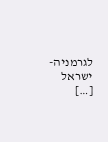לגרמניה-ישראל […]